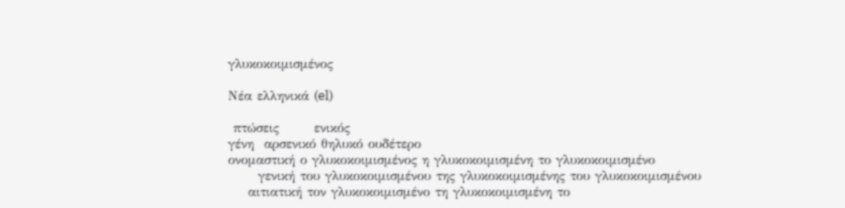γλυκοκοιμισμένος

Νέα ελληνικά (el)

 πτώσεις       ενικός
γένη  αρσενικό θηλυκό ουδέτερο
ονομαστική ο γλυκοκοιμισμένος η γλυκοκοιμισμένη το γλυκοκοιμισμένο
      γενική του γλυκοκοιμισμένου της γλυκοκοιμισμένης του γλυκοκοιμισμένου
    αιτιατική τον γλυκοκοιμισμένο τη γλυκοκοιμισμένη το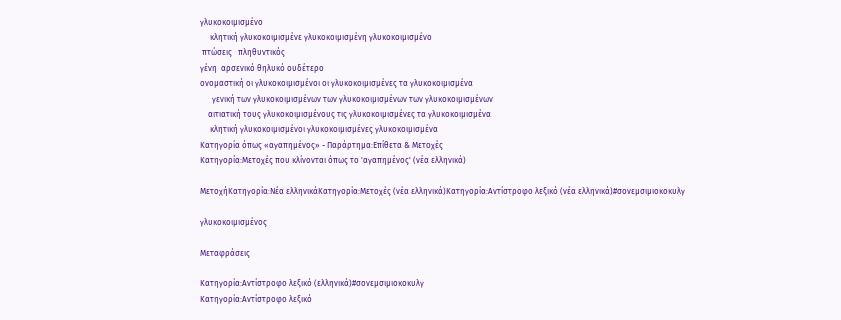γλυκοκοιμισμένο
     κλητική γλυκοκοιμισμένε γλυκοκοιμισμένη γλυκοκοιμισμένο
 πτώσεις   πληθυντικός
γένη  αρσενικό θηλυκό ουδέτερο
ονομαστική οι γλυκοκοιμισμένοι οι γλυκοκοιμισμένες τα γλυκοκοιμισμένα
      γενική των γλυκοκοιμισμένων των γλυκοκοιμισμένων των γλυκοκοιμισμένων
    αιτιατική τους γλυκοκοιμισμένους τις γλυκοκοιμισμένες τα γλυκοκοιμισμένα
     κλητική γλυκοκοιμισμένοι γλυκοκοιμισμένες γλυκοκοιμισμένα
Κατηγορία όπως «αγαπημένος» - Παράρτημα:Επίθετα & Μετοχές
Κατηγορία:Μετοχές που κλίνονται όπως το 'αγαπημένος' (νέα ελληνικά)

ΜετοχήΚατηγορία:Νέα ελληνικάΚατηγορία:Μετοχές (νέα ελληνικά)Κατηγορία:Αντίστροφο λεξικό (νέα ελληνικά)#σονεμσιμιοκοκυλγ

γλυκοκοιμισμένος

Μεταφράσεις

Κατηγορία:Αντίστροφο λεξικό (ελληνικά)#σονεμσιμιοκοκυλγ
Κατηγορία:Αντίστροφο λεξικό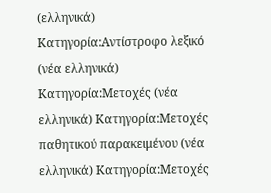(ελληνικά) Κατηγορία:Αντίστροφο λεξικό (νέα ελληνικά) Κατηγορία:Μετοχές (νέα ελληνικά) Κατηγορία:Μετοχές παθητικού παρακειμένου (νέα ελληνικά) Κατηγορία:Μετοχές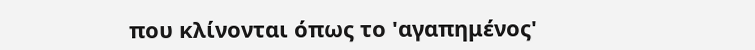που κλίνονται όπως το 'αγαπημένος'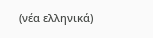(νέα ελληνικά)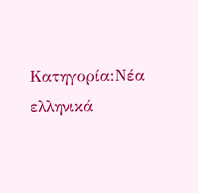Κατηγορία:Νέα ελληνικά